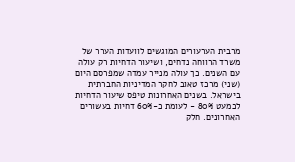מרבית הערעורים המוגשים לוועדות הערר של משרד הרווחה נדחים, ושיעור הדחיות רק עולה עם השנים. כך עולה מנייר עמדה שמפרסם היום (שני) מרכז טאוב לחקר המדיניות החברתית בישראל. בשנים האחרונות טיפס שיעור הדחיות לכמעט 80% - לעומת כ-60% דחיות בעשורים האחרונים. חלק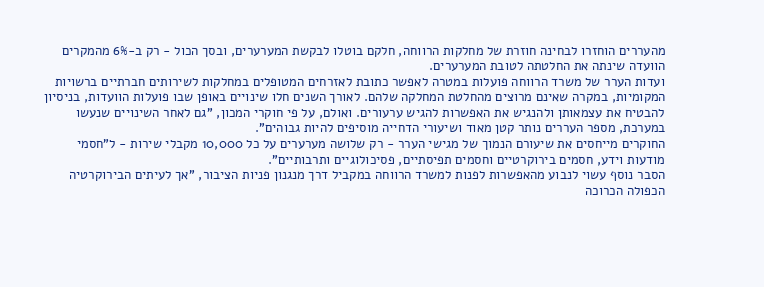מהעררים הוחזרו לבחינה חוזרת של מחלקות הרווחה, חלקם בוטלו לבקשת המערערים, ובסך הכול - רק ב-6% מהמקרים הוועדה שינתה את החלטתה לטובת המערערים.
ועדות הערר של משרד הרווחה פועלות במטרה לאפשר כתובת לאזרחים המטופלים במחלקות לשירותים חברתיים ברשויות המקומיות, במקרה שאינם מרוצים מהחלטת המחלקה שלהם. לאורך השנים חלו שינויים באופן שבו פועלות הוועדות, בניסיון להבטיח את עצמאותן ולהנגיש את האפשרות להגיש ערעורים. ואולם, על פי חוקרי המכון, "גם לאחר השינויים שנעשו במערכת, מספר העררים נותר קטן מאוד ושיעורי הדחייה מוסיפים להיות גבוהים".
החוקרים מייחסים את שיעורם הנמוך של מגישי הערר - רק שלושה מערערים על כל 10,000 מקבלי שירות - ל"חסמי מודעות וידע, חסמים בירוקרטיים וחסמים תפיסתיים, פסיכולוגיים ותרבותיים".
הסבר נוסף עשוי לנבוע מהאפשרות לפנות למשרד הרווחה במקביל דרך מנגנון פניות הציבור, "אך לעיתים הבירוקרטיה הכפולה הכרוכה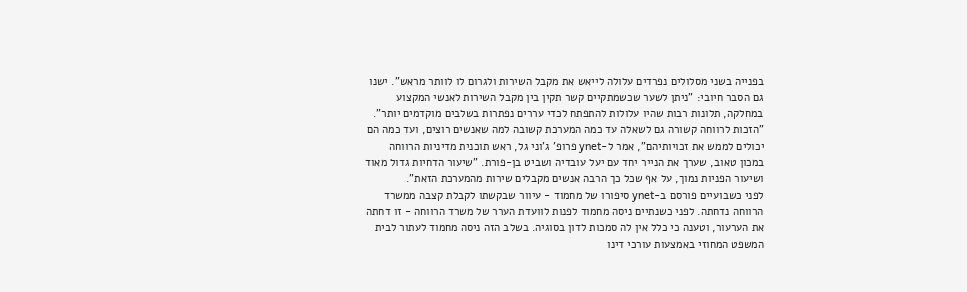בפנייה בשני מסלולים נפרדים עלולה לייאש את מקבל השירות ולגרום לו לוותר מראש". ישנו גם הסבר חיובי: "ניתן לשער שכשמתקיים קשר תקין בין מקבל השירות לאנשי המקצוע במחלקה, תלונות רבות שהיו עלולות להתפתח לכדי עררים נפתרות בשלבים מוקדמים יותר".
"הזכות לרווחה קשורה גם לשאלה עד כמה המערכת קשובה למה שאנשים רוצים, ועד כמה הם יכולים לממש את זכויותיהם", אמר ל-ynet פרופ' ג'וני גל, ראש תוכנית מדיניות הרווחה במכון טאוב, שערך את הנייר יחד עם יעל עובדיה ושביט בן-פורת. "שיעור הדחיות גדול מאוד ושיעור הפניות נמוך, על אף שכל כך הרבה אנשים מקבלים שירות מהמערכת הזאת".
לפני כשבועיים פורסם ב-ynet סיפורו של מחמוד - עיוור שבקשתו לקבלת קצבה ממשרד הרווחה נדחתה. לפני כשנתיים ניסה מחמוד לפנות לוועדת הערר של משרד הרווחה - זו דחתה את הערעור, וטענה כי כלל אין לה סמכות לדון בסוגיה. בשלב הזה ניסה מחמוד לעתור לבית המשפט המחוזי באמצעות עורכי דינו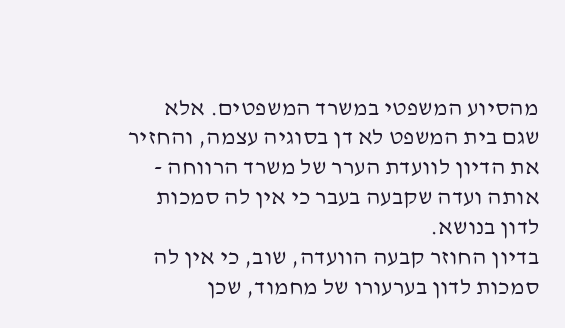מהסיוע המשפטי במשרד המשפטים. אלא שגם בית המשפט לא דן בסוגיה עצמה, והחזיר את הדיון לוועדת הערר של משרד הרווחה - אותה ועדה שקבעה בעבר כי אין לה סמכות לדון בנושא.
בדיון החוזר קבעה הוועדה, שוב, כי אין לה סמכות לדון בערעורו של מחמוד, שכן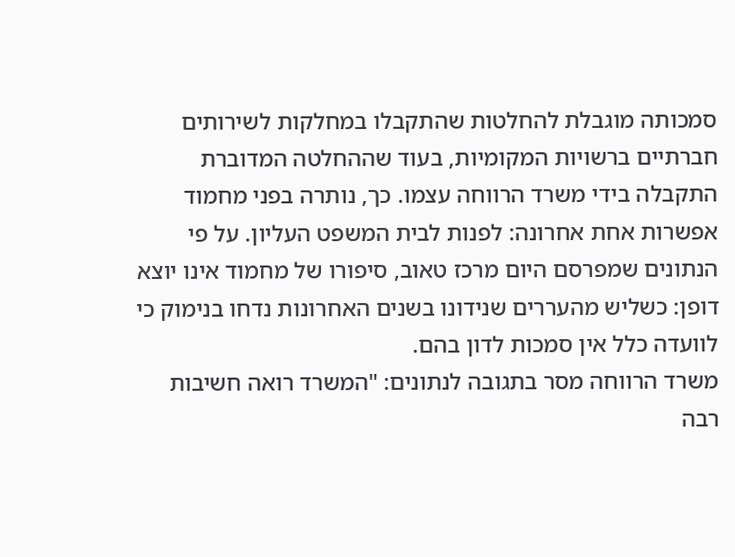סמכותה מוגבלת להחלטות שהתקבלו במחלקות לשירותים חברתיים ברשויות המקומיות, בעוד שההחלטה המדוברת התקבלה בידי משרד הרווחה עצמו. כך, נותרה בפני מחמוד אפשרות אחת אחרונה: לפנות לבית המשפט העליון. על פי הנתונים שמפרסם היום מרכז טאוב, סיפורו של מחמוד אינו יוצא דופן: כשליש מהעררים שנידונו בשנים האחרונות נדחו בנימוק כי לוועדה כלל אין סמכות לדון בהם.
משרד הרווחה מסר בתגובה לנתונים: "המשרד רואה חשיבות רבה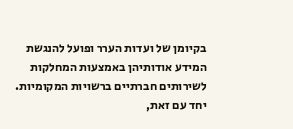בקיומן של ועדות הערר ופועל להנגשת המידע אודותיהן באמצעות המחלקות לשירותים חברתיים ברשויות המקומיות. יחד עם זאת,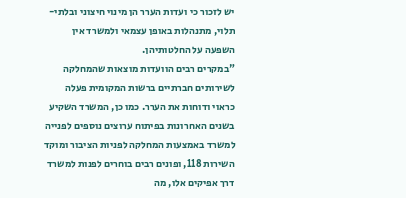יש לזכור כי ועדות הערר הן מינוי חיצוני ובלתי-תלוי, מתנהלות באופן עצמאי ולמשרד אין השפעה על החלטותיהן.
"במקרים רבים הוועדות מוצאות שהמחלקה לשירותים חברתיים ברשות המקומית פעלה כראוי ודוחות את הערר. כמו כן, המשרד השקיע בשנים האחרונות בפיתוח ערוצים נוספים לפנייה למשרד באמצעות המחלקה לפניות הציבור ומוקד השירות 118, ופונים רבים בוחרים לפנות למשרד דרך אפיקים אלו, מה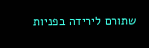שתורם לירידה בפניות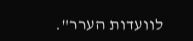לוועדות הערר".